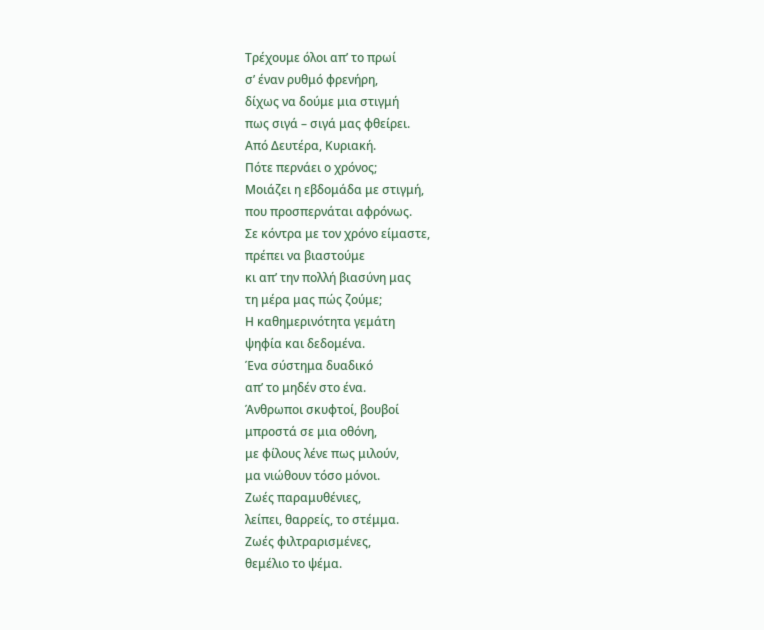Τρέχουμε όλοι απ’ το πρωί
σ’ έναν ρυθμό φρενήρη,
δίχως να δούμε μια στιγμή
πως σιγά – σιγά μας φθείρει.
Από Δευτέρα, Κυριακή.
Πότε περνάει ο χρόνος;
Μοιάζει η εβδομάδα με στιγμή,
που προσπερνάται αφρόνως.
Σε κόντρα με τον χρόνο είμαστε,
πρέπει να βιαστούμε
κι απ’ την πολλή βιασύνη μας
τη μέρα μας πώς ζούμε;
Η καθημερινότητα γεμάτη
ψηφία και δεδομένα.
Ένα σύστημα δυαδικό
απ’ το μηδέν στο ένα.
Άνθρωποι σκυφτοί, βουβοί
μπροστά σε μια οθόνη,
με φίλους λένε πως μιλούν,
μα νιώθουν τόσο μόνοι.
Ζωές παραμυθένιες,
λείπει, θαρρείς, το στέμμα.
Ζωές φιλτραρισμένες,
θεμέλιο το ψέμα.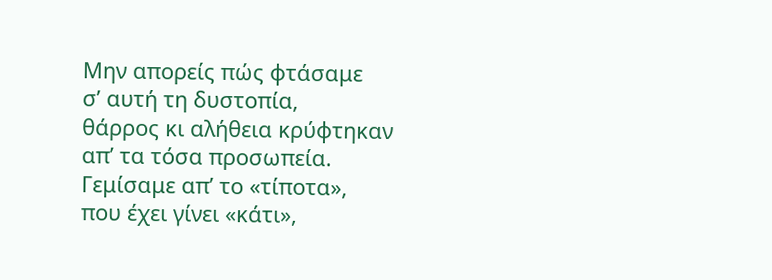Μην απορείς πώς φτάσαμε
σ’ αυτή τη δυστοπία,
θάρρος κι αλήθεια κρύφτηκαν
απ’ τα τόσα προσωπεία.
Γεμίσαμε απ’ το «τίποτα»,
που έχει γίνει «κάτι»,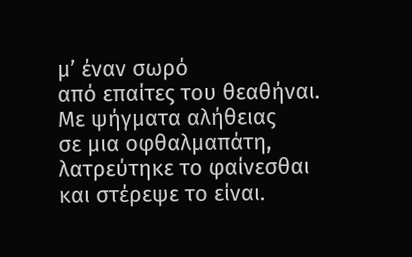μ’ έναν σωρό
από επαίτες του θεαθήναι.
Με ψήγματα αλήθειας
σε μια οφθαλμαπάτη,
λατρεύτηκε το φαίνεσθαι
και στέρεψε το είναι.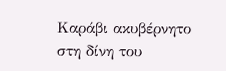Καράβι ακυβέρνητο
στη δίνη του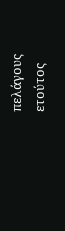πελάγους
ετούτος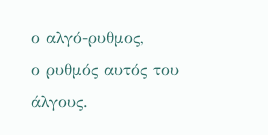ο αλγό-ρυθμος,
ο ρυθμός αυτός του άλγους.